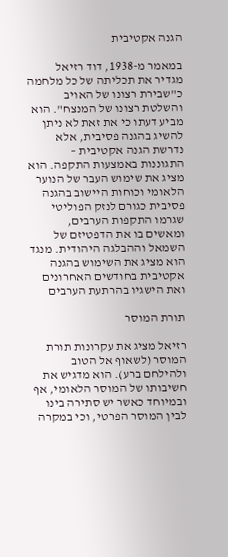הגנה אקטיבית

במאמר מ-1938, דוד רזיאל מגדיר את תכליתה של כל מלחמה כ"שבירת רצונו של האויב והשלטת רצונו של המנצח". הוא מביע דעתו כי את זאת לא ניתן להשיג בהגנה פסיבית, אלא נדרשת הגנה אקטיבית – התגוננות באמצעות התקפה. הוא מציג את שימוש העבר של הנוער הלאומי וכוחות היישוב בהגנה פסיבית כגורם לנזק הפוליטי שגרמו התקפות הערבים, ומאשים בו את הדפטיזם של השמאל וההבלגה היהודית. מנגד הוא מציג את השימוש בהגנה אקטיבית בחודשים האחרונים ואת הישגיו בהרתעת הערבים

תורת המוסר

רזיאל מציג את עקרונות תורת המוסר (לשאוף אל הטוב ולהילחם ברע). הוא מדגיש את חשיבותו של המוסר הלאומי, אף ובמיוחד כאשר יש סתירה בינו לבין המוסר הפרטי, וכי במקרה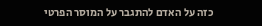כזה על האדם להתגבר על המוסר הפרטי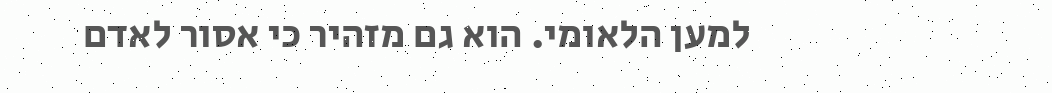למען הלאומי. הוא גם מזהיר כי אסור לאדם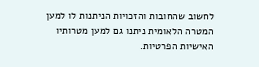לחשוב שהחובות והזכויות הניתנות לו למען המטרה הלאומית ניתנו גם למען מטרותיו האישיות הפרטיות.